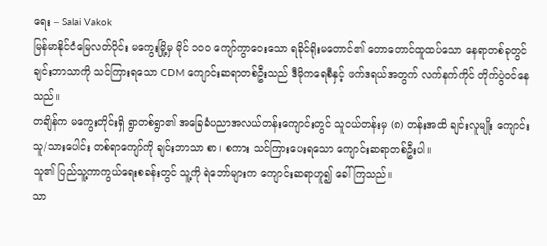ရေး – Salai Vakok
မြန်မာနိုင်ငံမြေလတ်ပိုင်း မကွေးမြို့မှ မိုင် ၁၀၀ ကျော်ကွာဝေးသော ရခိုင်ရိုးမတောင်၏ တောတောင်ထူထပ်သော နေရာတစ်ခုတွင် ချင်းဘာသာကို သင်ကြားရသော CDM ကျောင်းဆရာတစ်ဦးသည် ဒီမိုကရေစီနှင့် ဖက်ဒရယ်အတွက် လက်နက်ကိုင် တိုက်ပွဲဝင်နေသည်။
တချိန်က မကွေးတိုင်းရှိ ရွာတစ်ရွာ၏ အခြေခံပညာအလယ်တန်းကျောင်းတွင် သူငယ်တန်းမှ (၈) တန်းအထိ ချင်းလူမျိုး ကျောင်းသူ/သားပေါင်း တစ်ရာကျော်ကို ချင်းဘာသာ စာ၊ စကား သင်ကြားပေးရသော ကျောင်းဆရာတစ်ဦးပါ။
သူ၏ ပြည်သူ့ကာကွယ်ရေးစခန်းတွင် သူ့ကို ရဲဘော်များက ကျောင်းဆရာဟူ၍ ခေါ်ကြသည်။
သာ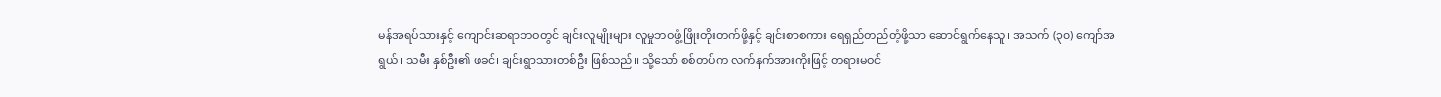မန်အရပ်သားနှင့် ကျောင်းဆရာဘဝတွင် ချင်းလူမျိုးများ လူမှုဘဝဖွံ့ဖြိုးတိုးတက်ဖို့နှင့် ချင်းစာစကား ရေရှည်တည်တံ့ဖို့သာ ဆောင်ရွက်နေသူ၊ အသက် (၃၀) ကျော်အရွယ်၊ သမီး နှစ်ဦး၏ ဖခင်၊ ချင်းရွာသားတစ်ဦး ဖြစ်သည်။ သို့သော် စစ်တပ်က လက်နက်အားကိုးဖြင့် တရားမဝင်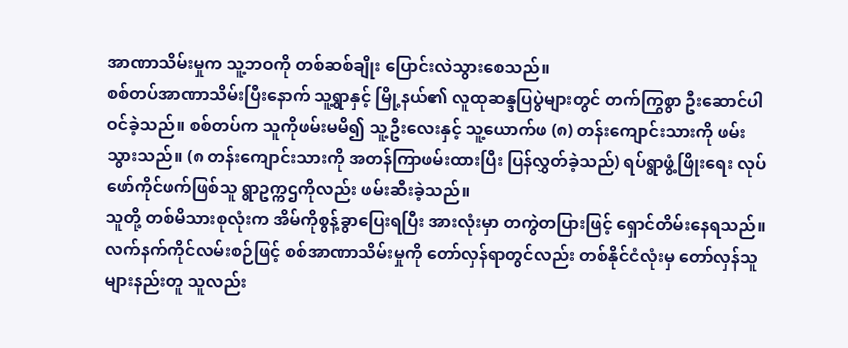အာဏာသိမ်းမှုက သူ့ဘဝကို တစ်ဆစ်ချိုး ပြောင်းလဲသွားစေသည်။
စစ်တပ်အာဏာသိမ်းပြီးနောက် သူ့ရွာနှင့် မြို့နယ်၏ လူထုဆန္ဒပြပွဲများတွင် တက်ကြွစွာ ဦးဆောင်ပါဝင်ခဲ့သည်။ စစ်တပ်က သူကိုဖမ်းမမိ၍ သူ့ဦးလေးနှင့် သူ့ယောက်ဖ (၈) တန်းကျောင်းသားကို ဖမ်းသွားသည်။ (၈ တန်းကျောင်းသားကို အတန်ကြာဖမ်းထားပြီး ပြန်လွှတ်ခဲ့သည်) ရပ်ရွာဖွံ့ဖြိုးရေး လုပ်ဖော်ကိုင်ဖက်ဖြစ်သူ ရွာဥက္ကဌကိုလည်း ဖမ်းဆီးခဲ့သည်။
သူတို့ တစ်မိသားစုလုံးက အိမ်ကိုစွန့်ခွာပြေးရပြီး အားလုံးမှာ တကွဲတပြားဖြင့် ရှောင်တိမ်းနေရသည်။ လက်နက်ကိုင်လမ်းစဉ်ဖြင့် စစ်အာဏာသိမ်းမှုကို တော်လှန်ရာတွင်လည်း တစ်နိုင်ငံလုံးမှ တော်လှန်သူများနည်းတူ သူလည်း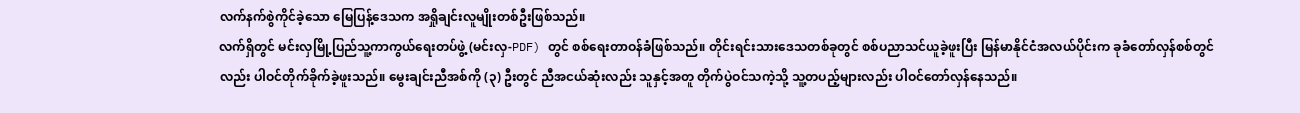လက်နက်စွဲကိုင်ခဲ့သော မြေပြန့်ဒေသက အရှိုချင်းလူမျိုးတစ်ဦးဖြစ်သည်။
လက်ရှိတွင် မင်းလှမြို့ပြည်သူ့ကာကွယ်ရေးတပ်ဖွဲ့ (မင်းလှ-PDF) တွင် စစ်ရေးတာဝန်ခံဖြစ်သည်။ တိုင်းရင်းသားဒေသတစ်ခုတွင် စစ်ပညာသင်ယူခဲ့ဖူးပြီး မြန်မာနိုင်ငံအလယ်ပိုင်းက ခုခံတော်လှန်စစ်တွင်လည်း ပါဝင်တိုက်ခိုက်ခဲ့ဖူးသည်။ မွေးချင်းညီအစ်ကို (၃) ဦးတွင် ညီအငယ်ဆုံးလည်း သူနှင့်အတူ တိုက်ပွဲဝင်သကဲ့သို့ သူ့တပည့်များလည်း ပါဝင်တော်လှန်နေသည်။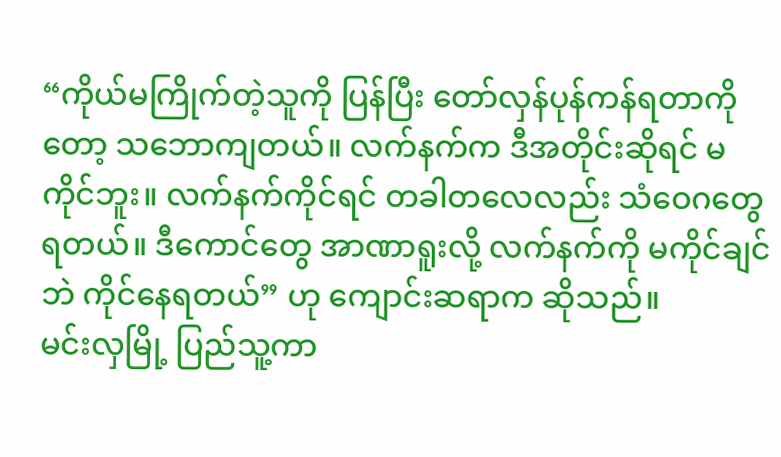“ကိုယ်မကြိုက်တဲ့သူကို ပြန်ပြီး တော်လှန်ပုန်ကန်ရတာကိုတော့ သဘောကျတယ်။ လက်နက်က ဒီအတိုင်းဆိုရင် မကိုင်ဘူး။ လက်နက်ကိုင်ရင် တခါတလေလည်း သံဝေဂတွေရတယ်။ ဒီကောင်တွေ အာဏာရူးလို့ လက်နက်ကို မကိုင်ချင်ဘဲ ကိုင်နေရတယ်” ဟု ကျောင်းဆရာက ဆိုသည်။
မင်းလှမြို့ ပြည်သူ့ကာ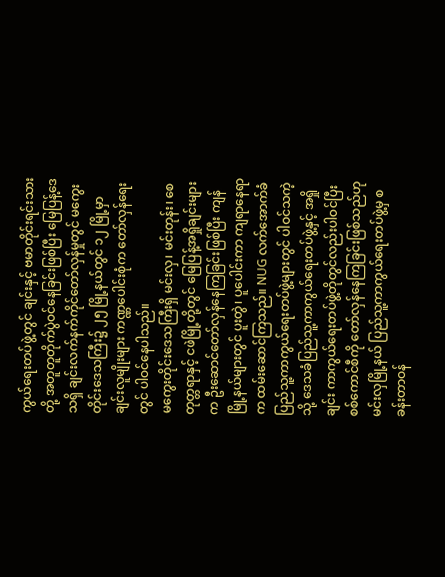ကွယ်ရေးတပ်ဖွဲ့တွင် ချင်းနှင့် ဗမာတိုင်းရင်းသားတို့ အတူတူတိုက်ပွဲဝင်နေခြင်းဖြစ်ပြီး မြေပြန့်ဒေသရှိ ချင်းလက်နက်ကိုင်တော်လှန်မှုတွင် မကွေးတိုင်းဒေသကြီး၌ ၂၅ မြို့နယ်တွင် ၁၂ မြို့မှာ ချင်းလူမျိုးများ ကဏ္ဏပေါင်းစုံက တော်လှန်ရေးတွင် ပါဝင်နေပါသည်။
မကွေးတိုင်းဒေသကြီးရှိ မင်းလှ၊ မင်းတုန်း၊ စေတုတ္တရာနှင့် ငဖဲမြို့တို့တွင် မြေပြန့်အရှိုချင်းများက ဦးဆောင်တော်လှန်နေကြခြင်းဖြစ်ပြီး ကျန်မြို့နယ်များတွင် ပူးတွဲ၊ ပူပေါင်းကာ ကျရာနေရာက ထမ်းဆောင်ကြသည်။ NUG လက်အောက်ခံ ပြည်သူ့ကာကွယ်ရေးတပ်ဖွဲ့များတွင် ပါဝင်သကဲ့သို့ ဒေသခံပြည်သူ့ကာကွယ်ရေးတပ်ဖွဲ့နှင့် အရှိုချင်း ကာကွယ်ရေးတပ်ဖွဲ့တိုတွင်လည်းပါဝင်ပြီး စစ်ကောင်စီကို တော်လှန်နေကြခြင်းဖြစ်သည်ဟု မင်းလှမြို့နယ် ပြည်သူ့ကာကွယ်ရေးတပ်ဖွဲ့မှ စခန်းတာဝန်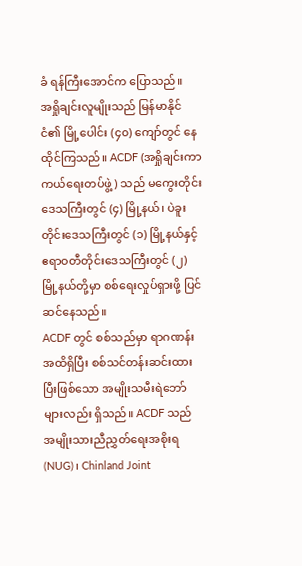ခံ ရန်ကြီးအောင်က ပြောသည်။
အရှိုချင်းလူမျိုးသည် မြန်မာနိုင်ငံ၏ မြို့ပေါင်း (၄၀) ကျော်တွင် နေထိုင်ကြသည်။ ACDF (အရှိုချင်းကာကယ်ရေးတပ်ဖွဲ့) သည် မကွေးတိုင်းဒေသကြီးတွင် (၄) မြို့နယ်၊ ပဲခူးတိုင်းဒေသကြီးတွင် (၁) မြို့နယ်နှင့် ဧရာဝတီတိုင်းဒေသကြီးတွင် (၂) မြို့နယ်တို့မှာ စစ်ရေးလှုပ်ရှားဖို့ ပြင်ဆင်နေသည်။
ACDF တွင် စစ်သည်မှာ ရာဂဏန်းအထိရှိပြီး စစ်သင်တန်းဆင်းထားပြီးဖြစ်သော အမျိုးသမီးရဲဘော်များလည်း ရှိသည်။ ACDF သည် အမျိုးသားညီညွှတ်ရေးအစိုးရ (NUG)၊ Chinland Joint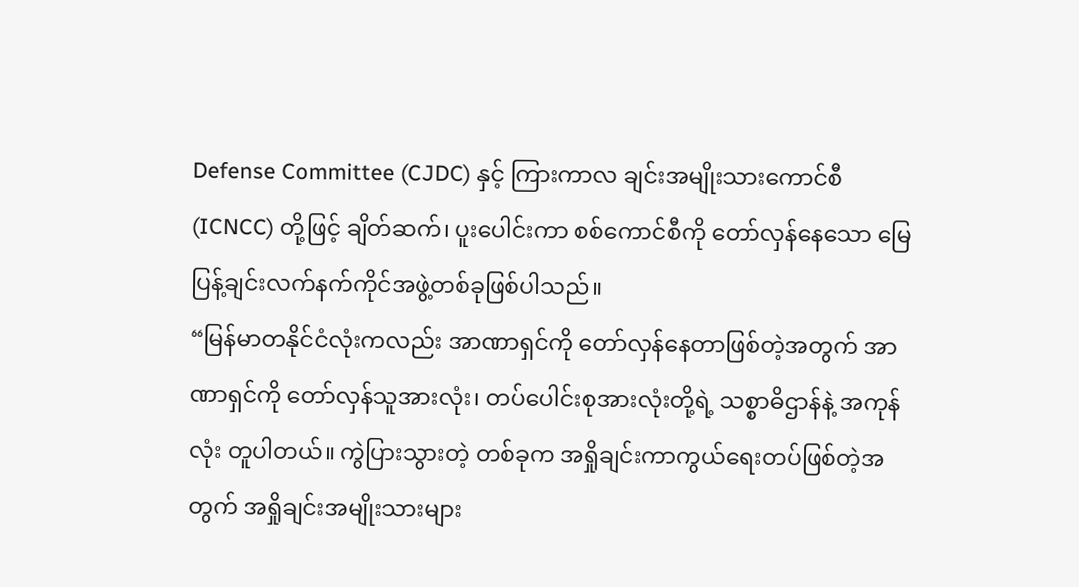Defense Committee (CJDC) နှင့် ကြားကာလ ချင်းအမျိုးသားကောင်စီ (ICNCC) တို့ဖြင့် ချိတ်ဆက်၊ ပူးပေါင်းကာ စစ်ကောင်စီကို တော်လှန်နေသော မြေပြန့်ချင်းလက်နက်ကိုင်အဖွဲ့တစ်ခုဖြစ်ပါသည်။
“မြန်မာတနိုင်ငံလုံးကလည်း အာဏာရှင်ကို တော်လှန်နေတာဖြစ်တဲ့အတွက် အာဏာရှင်ကို တော်လှန်သူအားလုံး၊ တပ်ပေါင်းစုအားလုံးတို့ရဲ့ သစ္စာဓိဌာန်နဲ့ အကုန်လုံး တူပါတယ်။ ကွဲပြားသွားတဲ့ တစ်ခုက အရှိုချင်းကာကွယ်ရေးတပ်ဖြစ်တဲ့အတွက် အရှိုချင်းအမျိုးသားများ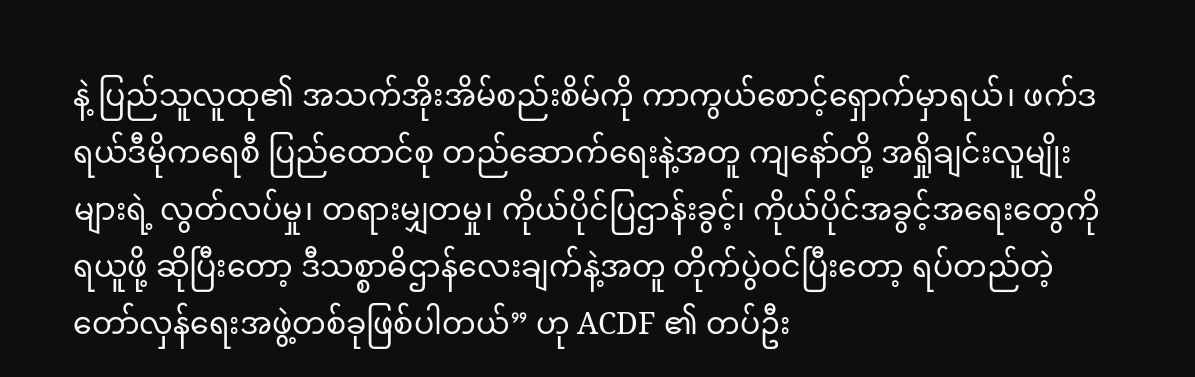နဲ့ ပြည်သူလူထု၏ အသက်အိုးအိမ်စည်းစိမ်ကို ကာကွယ်စောင့်ရှောက်မှာရယ်၊ ဖက်ဒရယ်ဒီမိုကရေစီ ပြည်ထောင်စု တည်ဆောက်ရေးနဲ့အတူ ကျနော်တို့ အရှိုချင်းလူမျိုးများရဲ့ လွတ်လပ်မှု၊ တရားမျှတမှု၊ ကိုယ်ပိုင်ပြဌာန်းခွင့်၊ ကိုယ်ပိုင်အခွင့်အရေးတွေကို ရယူဖို့ ဆိုပြီးတော့ ဒီသစ္စာဓိဌာန်လေးချက်နဲ့အတူ တိုက်ပွဲဝင်ပြီးတော့ ရပ်တည်တဲ့ တော်လှန်ရေးအဖွဲ့တစ်ခုဖြစ်ပါတယ်” ဟု ACDF ၏ တပ်ဦး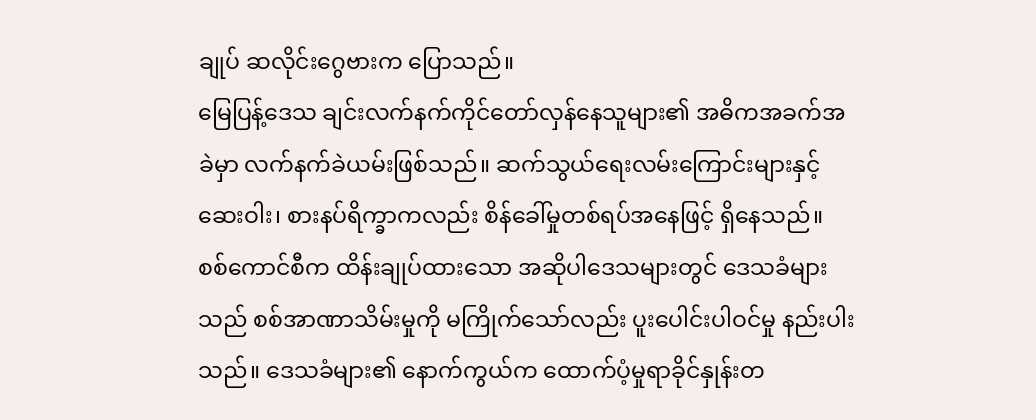ချုပ် ဆလိုင်းဂွေဗားက ပြောသည်။
မြေပြန့်ဒေသ ချင်းလက်နက်ကိုင်တော်လှန်နေသူများ၏ အဓိကအခက်အခဲမှာ လက်နက်ခဲယမ်းဖြစ်သည်။ ဆက်သွယ်ရေးလမ်းကြောင်းများနှင့် ဆေးဝါး၊ စားနပ်ရိက္ခာကလည်း စိန်ခေါ်မှုတစ်ရပ်အနေဖြင့် ရှိနေသည်။
စစ်ကောင်စီက ထိန်းချုပ်ထားသော အဆိုပါဒေသများတွင် ဒေသခံများသည် စစ်အာဏာသိမ်းမှုကို မကြိုက်သော်လည်း ပူးပေါင်းပါဝင်မှု နည်းပါးသည်။ ဒေသခံများ၏ နောက်ကွယ်က ထောက်ပံ့မှုရာခိုင်နှုန်းတ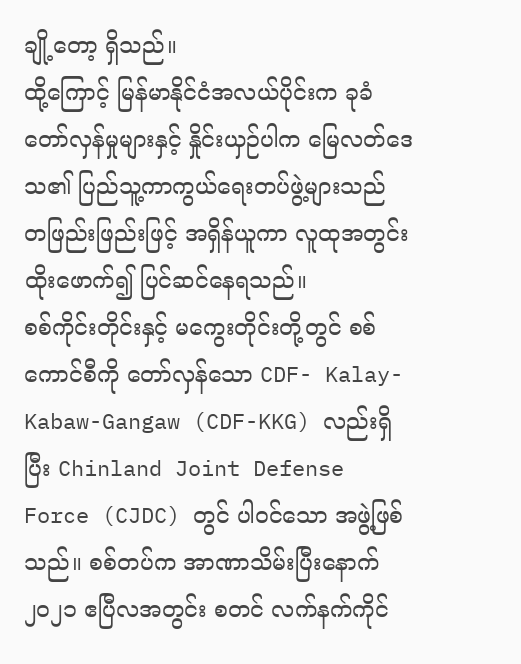ချို့တော့ ရှိသည်။
ထို့ကြောင့် မြန်မာနိုင်ငံအလယ်ပိုင်းက ခုခံတော်လှန်မှုများနှင့် နှိုင်းယှဉ်ပါက မြေလတ်ဒေသ၏ ပြည်သူ့ကာကွယ်ရေးတပ်ဖွဲ့များသည် တဖြည်းဖြည်းဖြင့် အရှိန်ယူကာ လူထုအတွင်း ထိုးဖောက်၍ ပြင်ဆင်နေရသည်။
စစ်ကိုင်းတိုင်းနှင့် မကွေးတိုင်းတို့တွင် စစ်ကောင်စီကို တော်လှန်သော CDF- Kalay-Kabaw-Gangaw (CDF-KKG) လည်းရှိပြီး Chinland Joint Defense Force (CJDC) တွင် ပါဝင်သော အဖွဲ့ဖြစ်သည်။ စစ်တပ်က အာဏာသိမ်းပြီးနောက် ၂၀၂၁ ဧပြီလအတွင်း စတင် လက်နက်ကိုင်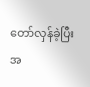တော်လှန်ခဲ့ပြီး အ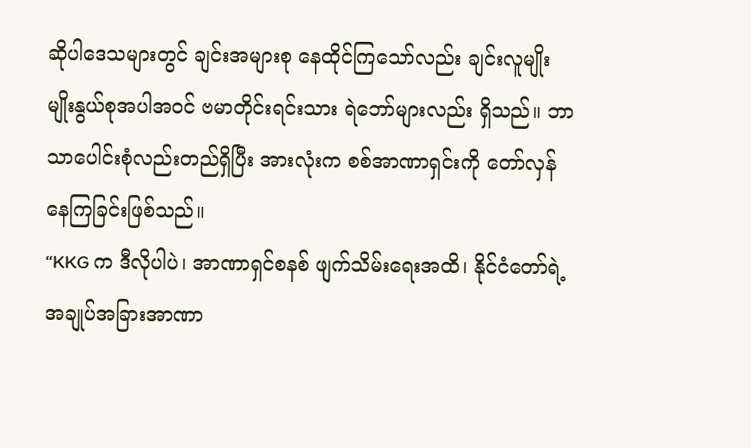ဆိုပါဒေသများတွင် ချင်းအများစု နေထိုင်ကြသော်လည်း ချင်းလူမျိုး မျိုးနွယ်စုအပါအဝင် ဗမာတိုင်းရင်းသား ရဲဘော်များလည်း ရှိသည်။ ဘာသာပေါင်းစုံလည်းတည်ရှိပြီး အားလုံးက စစ်အာဏာရှင်းကို တော်လှန်နေကြခြင်းဖြစ်သည်။
“KKG က ဒီလိုပါပဲ၊ အာဏာရှင်စနစ် ဖျက်သိမ်းရေးအထိ၊ နိုင်ငံတော်ရဲ့ အချုပ်အခြားအာဏာ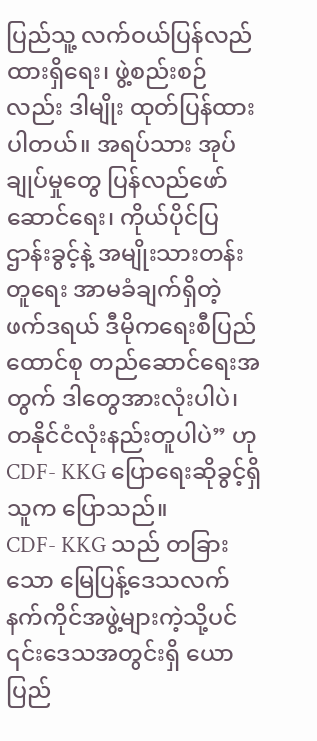ပြည်သူ့ လက်ဝယ်ပြန်လည်ထားရှိရေး၊ ဖွဲ့စည်းစဉ်လည်း ဒါမျိုး ထုတ်ပြန်ထားပါတယ်။ အရပ်သား အုပ်ချုပ်မှုတွေ ပြန်လည်ဖော်ဆောင်ရေး၊ ကိုယ်ပိုင်ပြဌာန်းခွင့်နဲ့ အမျိုးသားတန်းတူရေး အာမခံချက်ရှိတဲ့ ဖက်ဒရယ် ဒီမိုကရေးစီပြည်ထောင်စု တည်ဆောင်ရေးအတွက် ဒါတွေအားလုံးပါပဲ၊ တနိုင်ငံလုံးနည်းတူပါပဲ” ဟု CDF- KKG ပြောရေးဆိုခွင့်ရှိသူက ပြောသည်။
CDF- KKG သည် တခြားသော မြေပြန့်ဒေသလက်နက်ကိုင်အဖွဲ့များကဲ့သို့ပင် ၎င်းဒေသအတွင်းရှိ ယောပြည်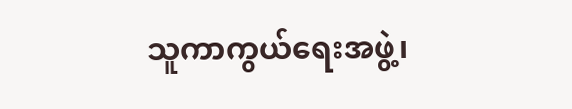သူကာကွယ်ရေးအဖွဲ့၊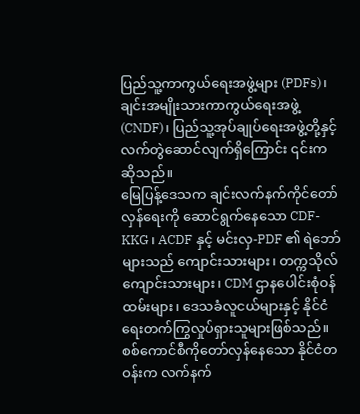ပြည်သူ့ကာကွယ်ရေးအဖွဲ့များ (PDFs)၊ ချင်းအမျိုးသားကာကွယ်ရေးအဖွဲ့ (CNDF)၊ ပြည်သူ့အုပ်ချုပ်ရေးအဖွဲ့တို့နှင့် လက်တွဲဆောင်လျက်ရှိကြောင်း ၎င်းက ဆိုသည်။
မြေပြန့်ဒေသက ချင်းလက်နက်ကိုင်တော်လှန်ရေးကို ဆောင်ရွက်နေသော CDF-KKG ၊ ACDF နှင့် မင်းလှ-PDF ၏ ရဲဘော်များသည် ကျောင်းသားများ၊ တက္ကသိုလ်ကျောင်းသားများ၊ CDM ဌာနပေါင်းစုံဝန်ထမ်းများ၊ ဒေသခံလူငယ်များနှင့် နိုင်ငံရေးတက်ကြွလှုပ်ရှားသူများဖြစ်သည်။
စစ်ကောင်စီကိုတော်လှန်နေသော နိုင်ငံတဝန်းက လက်နက်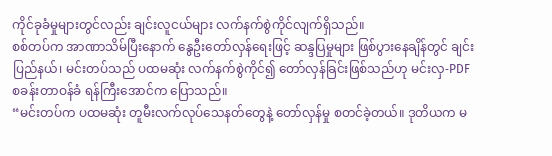ကိုင်ခုခံမှုများတွင်လည်း ချင်းလူငယ်များ လက်နက်စွဲကိုင်လျက်ရှိသည်။
စစ်တပ်က အာဏာသိမ်ပြီးနောက် နွေဦးတော်လှန်ရေးဖြင့် ဆန္ဒပြမှုများ ဖြစ်ပွားနေချိန်တွင် ချင်းပြည်နယ်၊ မင်းတပ်သည် ပထမဆုံး လက်နက်စွဲကိုင်၍ တော်လှန်ခြင်းဖြစ်သည်ဟု မင်းလှ-PDF စခန်းတာဝန်ခံ ရန်ကြီးအောင်က ပြောသည်။
“မင်းတပ်က ပထမဆုံး တူမီးလက်လုပ်သေနတ်တွေနဲ့ တော်လှန်မှု စတင်ခဲ့တယ်။ ဒုတိယက မ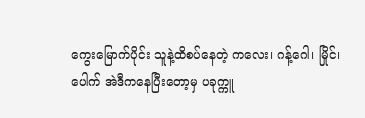ကွေးမြောက်ပိုင်း သူနဲ့ထိစပ်နေတဲ့ ကလေး၊ ဂန့်ဂေါ၊ မြိုင်၊ ပေါက် အဲဒီကနေပြီးတော့မှ ပခုက္ကူ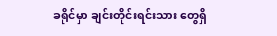ခရိုင်မှာ ချင်းတိုင်းရင်းသား တွေရှိ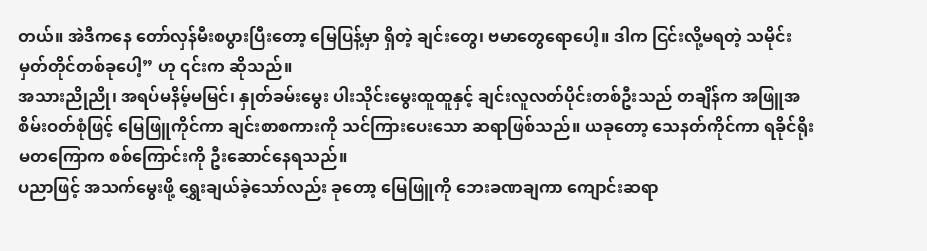တယ်။ အဲဒီကနေ တော်လှန်မီးစပွားပြီးတော့ မြေပြန့်မှာ ရှိတဲ့ ချင်းတွေ၊ ဗမာတွေရောပေါ့။ ဒါက ငြင်းလို့မရတဲ့ သမိုင်းမှတ်တိုင်တစ်ခုပေါ့” ဟု ၎င်းက ဆိုသည်။
အသားညိုညို၊ အရပ်မနိမ့်မမြင်၊ နှုတ်ခမ်းမွေး ပါးသိုင်းမွေးထူထူနှင့် ချင်းလူလတ်ပိုင်းတစ်ဦးသည် တချိန်က အဖြူအစိမ်းဝတ်စုံဖြင့် မြေဖြူကိုင်ကာ ချင်းစာစကားကို သင်ကြားပေးသော ဆရာဖြစ်သည်။ ယခုတော့ သေနတ်ကိုင်ကာ ရခိုင်ရိုးမတကြောက စစ်ကြောင်းကို ဦးဆောင်နေရသည်။
ပညာဖြင့် အသက်မွေးဖို့ ရွှေးချယ်ခဲ့သော်လည်း ခုတော့ မြေဖြူကို ဘေးခဏချကာ ကျောင်းဆရာ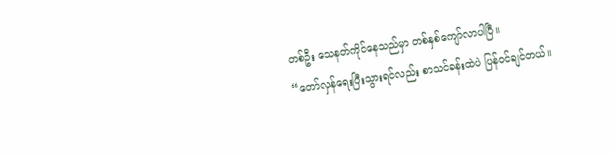တစ်ဦး သေနတ်ကိုင်နေသည်မှာ တစ်နှစ်ကျော်လာပါပြီ။
“တော်လှန်ရေးပြီးသွားရင်လည်း စာသင်ခန်းထဲပဲ ပြန်ဝင်ချင်တယ်။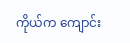ကိုယ်က ကျောင်း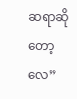ဆရာဆိုတော့လေ”